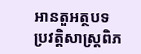អានតួអត្ថបទ
ប្រវត្តិសាស្រ្តពិភ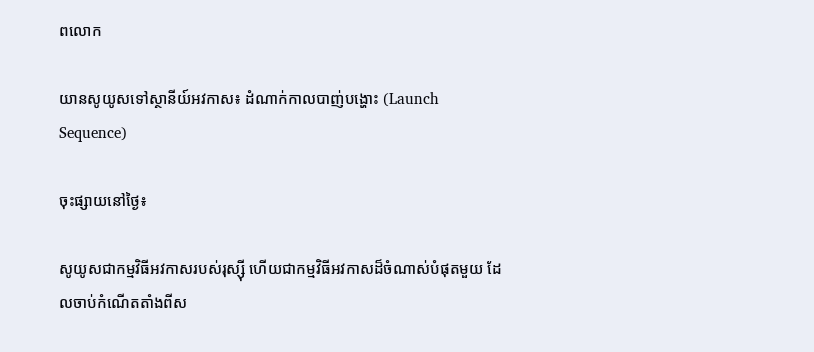ពលោក

យានសូយូសទៅស្ថានីយ៍អវកាស៖ ដំណាក់កាលបាញ់បង្ហោះ (Launch Sequence)

ចុះផ្សាយនៅថ្ងៃ៖

សូយូសជាកម្មវិធីអវកាសរបស់រុស្ស៊ី ហើយជាកម្មវិធីអវកាសដ៏ចំណាស់បំផុតមួយ ដែលចាប់កំណើតតាំងពីស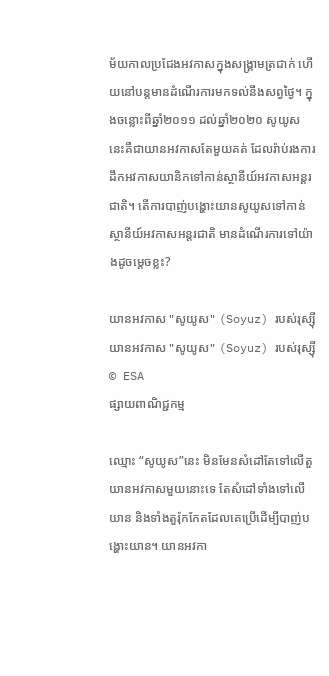ម័យកាលប្រជែងអវកាសក្នុងសង្រ្គាមត្រជាក់ ហើយនៅបន្តមានដំណើរការមកទល់នឹងសព្វថ្ងៃ។ ក្នុងចន្លោះពីឆ្នាំ២០១១ ដល់ឆ្នាំ២០២០ សូយូសនេះគឺជាយានអវកាសតែមួយគត់ ដែលរ៉ាប់រងការដឹកអវកាសយានិកទៅកាន់ស្ថានីយ៍អវកាសអន្តរជាតិ។ តើការបាញ់បង្ហោះយានសូយូសទៅកាន់ស្ថានីយ៍អវកាសអន្តរជាតិ មានដំណើរការទៅយ៉ាងដូចម្តេចខ្លះ?

យានអវកាស "សូយូស" (Soyuz) របស់រុស្ស៊ី
យានអវកាស "សូយូស" (Soyuz) របស់រុស្ស៊ី © ESA
ផ្សាយពាណិជ្ជកម្ម

ឈ្មោះ “សូយូស”នេះ មិនមែនសំដៅតែទៅលើតួយានអវកាសមួយនោះទេ តែសំដៅទាំងទៅលើយាន និងទាំងតួរ៉ុកកែតដែលគេប្រើដើម្បីបាញ់បង្ហោះយាន។ យានអវកា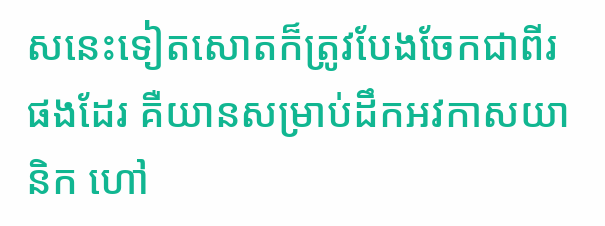សនេះទៀតសោតក៏ត្រូវបែងចែកជាពីរផងដែរ គឺយានសម្រាប់ដឹកអវកាសយានិក ហៅ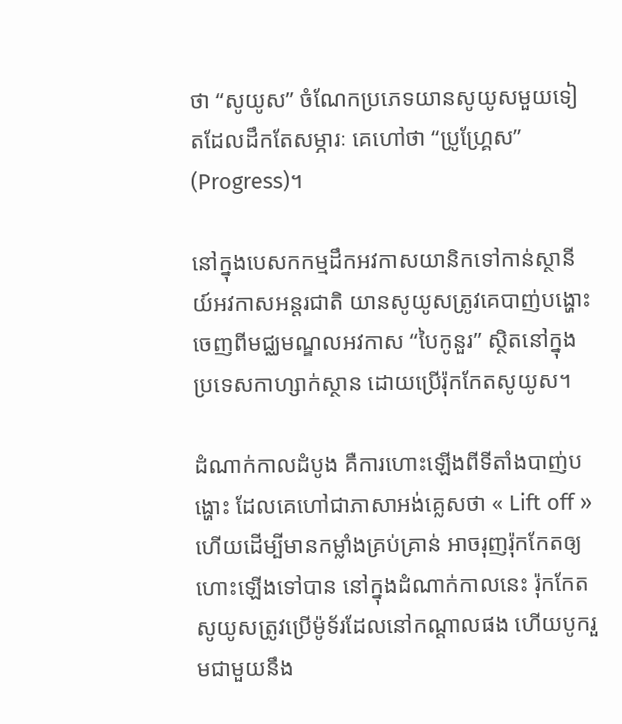ថា “សូយូស” ចំណែកប្រភេទយានសូយូសមួយទៀតដែលដឹកតែសម្ភារៈ គេហៅថា “ប្រូហ្គ្រែស” (Progress)។

នៅក្នុងបេសកកម្មដឹកអវកាសយានិកទៅកាន់ស្ថានីយ៍អវកាសអន្តរជាតិ យានសូយូសត្រូវគេបាញ់បង្ហោះ ចេញពីមជ្ឈមណ្ឌលអវកាស “បៃកូនួរ” ស្ថិតនៅក្នុងប្រទេសកាហ្សាក់ស្ថាន ដោយប្រើរ៉ុកកែតសូយូស។

ដំណាក់កាលដំបូង គឺការហោះឡើងពីទីតាំងបាញ់បង្ហោះ ដែលគេហៅជាភាសាអង់គ្លេសថា « Lift off » ហើយដើម្បីមានកម្លាំងគ្រប់គ្រាន់ អាចរុញរ៉ុកកែតឲ្យហោះឡើងទៅបាន នៅក្នុងដំណាក់កាលនេះ រ៉ុកកែតសូយូសត្រូវប្រើម៉ូទ័រដែលនៅកណ្តាលផង ហើយបូករួមជាមួយនឹង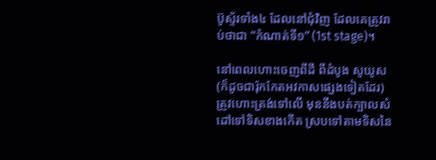ប៊ូស្ទ័រទាំង៤ ដែលនៅជុំវិញ ដែលគេត្រូវរាប់ថាជា “កំណាត់ទី១” (1st stage)។

នៅពេលហោះចេញពីដី ពីដំបូង សូយូស (ក៏ដូចជារ៉ុកកែតអវកាសផ្សេងទៀតដែរ) ត្រូវហោះត្រង់ទៅលើ មុននឹងបត់ក្បាលសំដៅទៅទិសខាងកើត ស្របទៅតាមទិសនៃ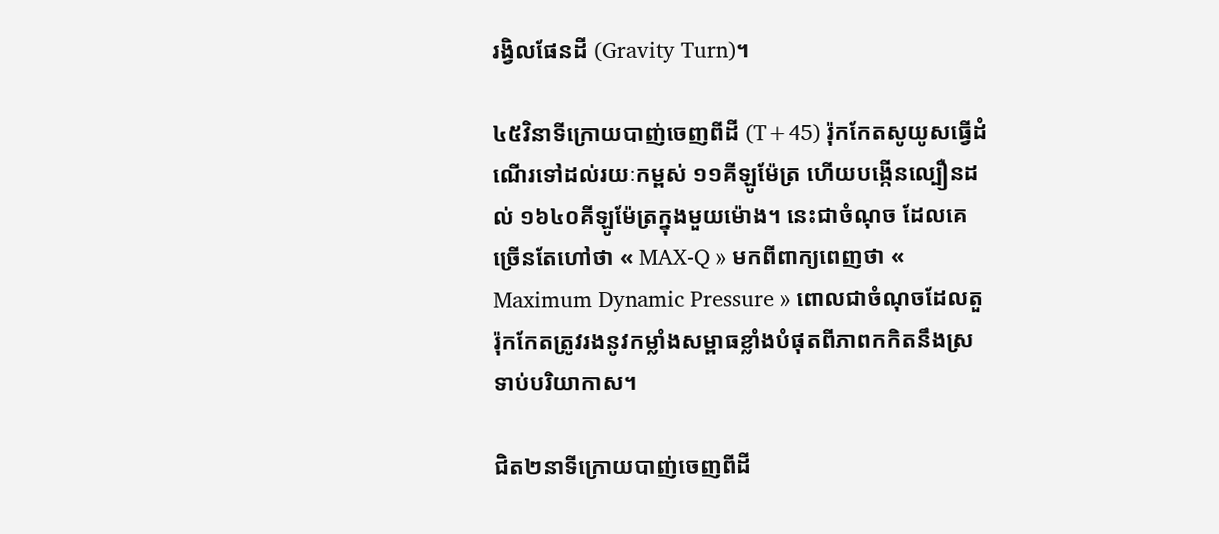រង្វិលផែនដី (Gravity Turn)។

៤៥វិនាទីក្រោយបាញ់ចេញពីដី (T+45) រ៉ុកកែតសូយូសធ្វើដំណើរទៅដល់រយៈកម្ពស់ ១១គីឡូម៉ែត្រ ហើយបង្កើនល្បឿនដល់ ១៦៤០គីឡូម៉ែត្រក្នុងមួយម៉ោង។ នេះជាចំណុច ដែលគេច្រើនតែហៅថា « MAX-Q » មកពីពាក្យពេញថា « Maximum Dynamic Pressure » ពោលជាចំណុចដែលតួរ៉ុកកែតត្រូវរងនូវកម្លាំងសម្ពាធខ្លាំងបំផុតពីភាពកកិតនឹងស្រទាប់បរិយាកាស។

ជិត២នាទីក្រោយបាញ់ចេញពីដី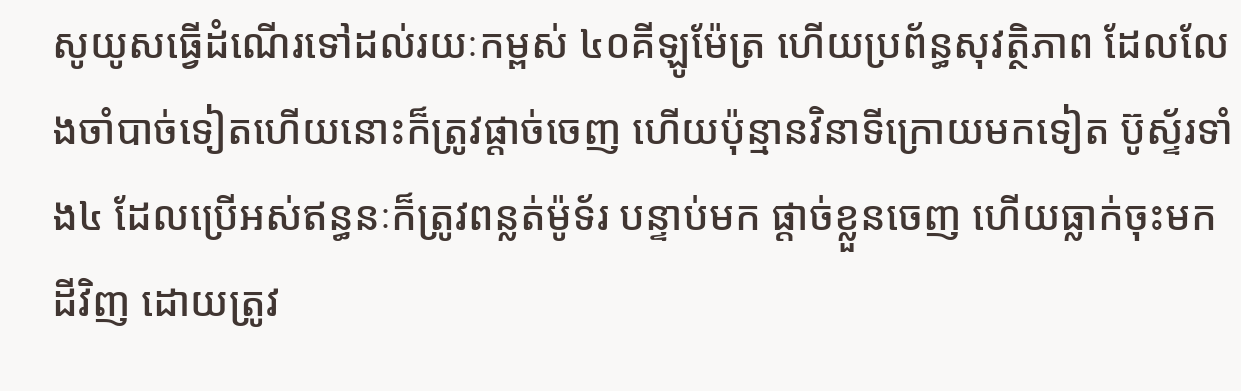សូយូសធ្វើដំណើរទៅដល់រយៈកម្ពស់ ៤០គីឡូម៉ែត្រ ហើយប្រព័ន្ធសុវត្ថិភាព ដែលលែងចាំបាច់ទៀតហើយនោះក៏ត្រូវផ្តាច់ចេញ ហើយប៉ុន្មានវិនាទីក្រោយមកទៀត ប៊ូស្ទ័រទាំង៤ ដែលប្រើអស់ឥន្ធនៈក៏ត្រូវពន្លត់ម៉ូទ័រ បន្ទាប់មក ផ្តាច់ខ្លួនចេញ ហើយធ្លាក់ចុះមកដីវិញ ដោយត្រូវ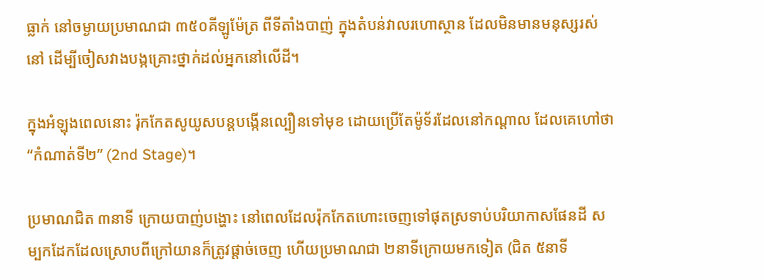ធ្លាក់ នៅចម្ងាយប្រមាណជា ៣៥០គីឡូម៉ែត្រ ពីទីតាំងបាញ់ ក្នុងតំបន់វាលរហោស្ថាន ដែលមិនមានមនុស្សរស់នៅ ដើម្បីចៀសវាងបង្កគ្រោះថ្នាក់ដល់អ្នកនៅលើដី។

ក្នុងអំឡុងពេលនោះ រ៉ុកកែតសូយូសបន្តបង្កើនល្បឿនទៅមុខ ដោយប្រើតែម៉ូទ័រដែលនៅកណ្តាល ដែលគេហៅថា “កំណាត់ទី២” (2nd Stage)។

ប្រមាណជិត ៣នាទី ក្រោយបាញ់បង្ហោះ នៅពេលដែលរ៉ុកកែតហោះចេញទៅផុតស្រទាប់បរិយាកាសផែនដី សម្បកដែកដែលស្រោបពីក្រៅយានក៏ត្រូវផ្តាច់ចេញ ហើយប្រមាណជា ២នាទីក្រោយមកទៀត (ជិត ៥នាទី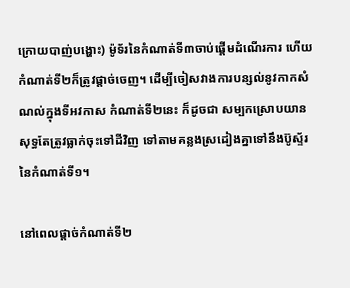ក្រោយបាញ់បង្ហោះ) ម៉ូទ័រនៃកំណាត់ទី៣ចាប់ផ្តើមដំណើរការ ហើយកំណាត់ទី២ក៏ត្រូវផ្តាច់ចេញ។ ដើម្បីចៀសវាងការបន្សល់នូវកាកសំណល់ក្នុងទីអវកាស កំណាត់ទី២នេះ ក៏ដូចជា សម្បកស្រោបយាន សុទ្ធតែត្រូវធ្លាក់ចុះទៅដីវិញ ទៅតាមគន្លងស្រដៀងគ្នាទៅនឹងប៊ូស្ទ័រនៃកំណាត់ទី១។

នៅពេលផ្តាច់កំណាត់ទី២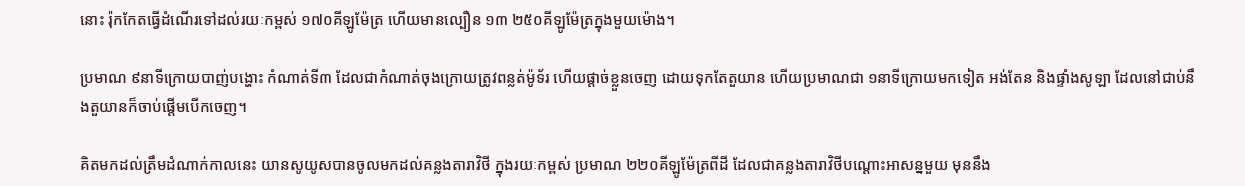នោះ រ៉ុកកែតធ្វើដំណើរទៅដល់រយៈកម្ពស់ ១៧០គីឡូម៉ែត្រ ហើយមានល្បឿន ១៣ ២៥០គីឡូម៉ែត្រក្នុងមួយម៉ោង។

ប្រមាណ ៩នាទីក្រោយបាញ់បង្ហោះ កំណាត់ទី៣ ដែលជាកំណាត់ចុងក្រោយត្រូវពន្លត់ម៉ូទ័រ ហើយផ្តាច់ខ្លួនចេញ ដោយទុកតែតួយាន ហើយប្រមាណជា ១នាទីក្រោយមកទៀត អង់តែន និងផ្ទាំងសូឡា ដែលនៅជាប់នឹងតួយានក៏ចាប់ផ្តើមបើកចេញ។

គិតមកដល់ត្រឹមដំណាក់កាលនេះ យានសូយូសបានចូលមកដល់គន្លងតារាវិថី ក្នុងរយៈកម្ពស់ ប្រមាណ ២២០គីឡូម៉ែត្រពីដី ដែលជាគន្លងតារាវិថីបណ្តោះអាសន្នមួយ មុននឹង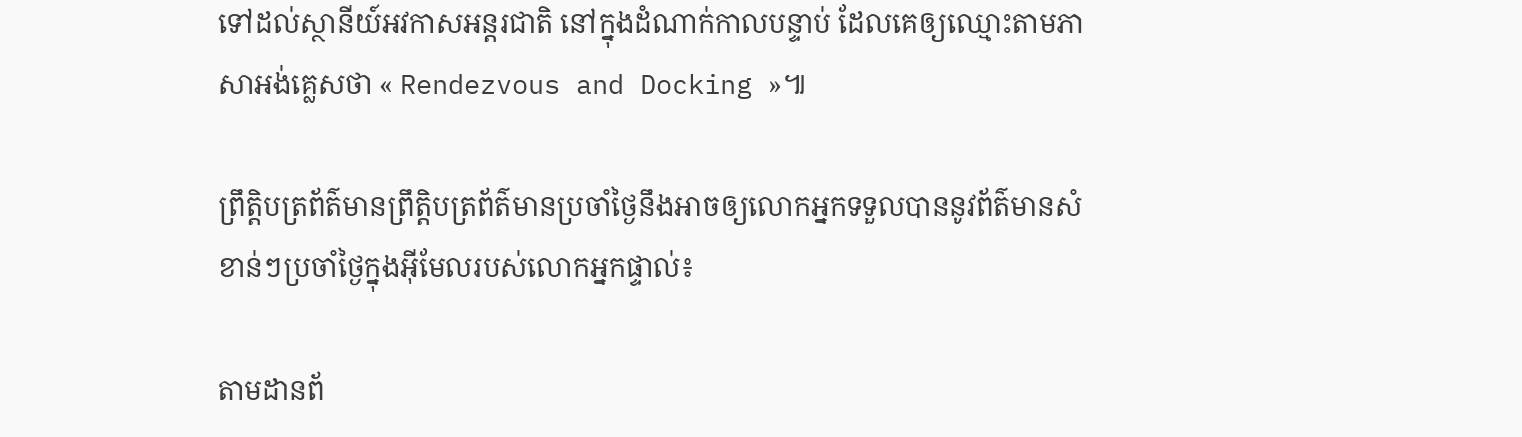ទៅដល់ស្ថានីយ៍អវកាសអន្តរជាតិ នៅក្នុងដំណាក់កាលបន្ទាប់ ដែលគេឲ្យឈ្មោះតាមភាសាអង់គ្លេសថា « Rendezvous and Docking »៕

ព្រឹត្តិបត្រព័ត៌មានព្រឹត្តិបត្រព័ត៌មានប្រចាំថ្ងៃនឹងអាចឲ្យលោកអ្នកទទួលបាននូវព័ត៌មានសំខាន់ៗប្រចាំថ្ងៃក្នុងអ៊ីមែលរបស់លោកអ្នកផ្ទាល់៖

តាមដានព័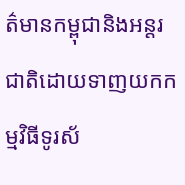ត៌មានកម្ពុជានិងអន្តរជាតិដោយទាញយកកម្មវិធីទូរស័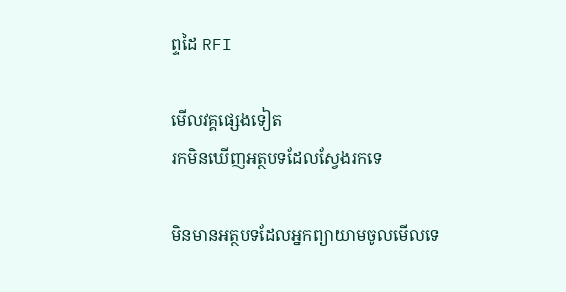ព្ទដៃ RFI

មើលវគ្គផ្សេងទៀត
រកមិនឃើញអត្ថបទដែលស្វែងរកទេ

មិនមានអត្ថបទដែលអ្នកព្យាយាមចូលមើលទេ